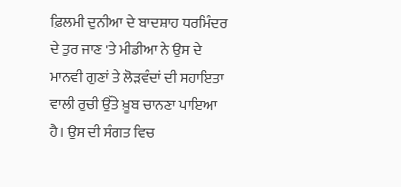ਫ਼ਿਲਮੀ ਦੁਨੀਆ ਦੇ ਬਾਦਸ਼ਾਹ ਧਰਮਿੰਦਰ ਦੇ ਤੁਰ ਜਾਣ 'ਤੇ ਮੀਡੀਆ ਨੇ ਉਸ ਦੇ ਮਾਨਵੀ ਗੁਣਾਂ ਤੇ ਲੋੜਵੰਦਾਂ ਦੀ ਸਹਾਇਤਾ ਵਾਲੀ ਰੁਚੀ ਉੱਤੇ ਖ਼ੂਬ ਚਾਨਣਾ ਪਾਇਆ ਹੈ। ਉਸ ਦੀ ਸੰਗਤ ਵਿਚ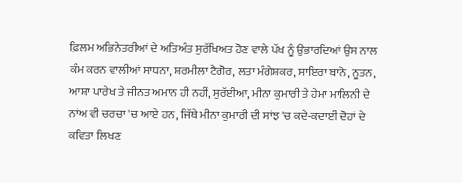ਫ਼ਿਲਮ ਅਭਿਨੇਤਰੀਆਂ ਦੇ ਅਤਿਅੰਤ ਸੁਰੱਖਿਅਤ ਹੋਣ ਵਾਲੇ ਪੱਖ ਨੂੰ ਉਭਾਰਦਿਆਂ ਉਸ ਨਾਲ ਕੰਮ ਕਰਨ ਵਾਲੀਆਂ ਸਾਧਨਾ, ਸ਼ਰਮੀਲਾ ਟੈਗੋਰ, ਲਤਾ ਮੰਗੇਸ਼ਕਰ, ਸਾਇਰਾ ਬਾਨੋ, ਨੂਤਨ, ਆਸ਼ਾ ਪਾਰੇਖ ਤੇ ਜੀਨਤ ਅਮਾਨ ਹੀ ਨਹੀਂ, ਸੁਰੱਈਆ, ਮੀਨਾ ਕੁਮਾਰੀ ਤੇ ਹੇਮਾ ਮਾਲਿਨੀ ਦੇ ਨਾਂਅ ਵੀ ਚਰਚਾ 'ਚ ਆਏ ਹਨ, ਜਿੱਥੇ ਮੀਨਾ ਕੁਮਾਰੀ ਦੀ ਸਾਂਝ 'ਚ ਕਦੇ-ਕਦਾਈਂ ਦੋਹਾਂ ਦੇ ਕਵਿਤਾ ਲਿਖਣ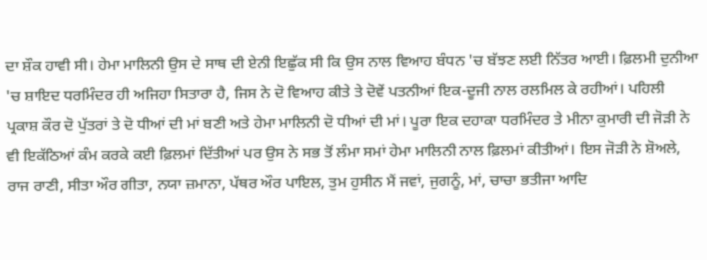ਦਾ ਸ਼ੌਕ ਹਾਵੀ ਸੀ। ਹੇਮਾ ਮਾਲਿਨੀ ਉਸ ਦੇ ਸਾਥ ਦੀ ਏਨੀ ਇਛੁੱਕ ਸੀ ਕਿ ਉਸ ਨਾਲ ਵਿਆਹ ਬੰਧਨ 'ਚ ਬੱਝਣ ਲਈ ਨਿੱਤਰ ਆਈ। ਫ਼ਿਲਮੀ ਦੁਨੀਆ 'ਚ ਸ਼ਾਇਦ ਧਰਮਿੰਦਰ ਹੀ ਅਜਿਹਾ ਸਿਤਾਰਾ ਹੈ, ਜਿਸ ਨੇ ਦੋ ਵਿਆਹ ਕੀਤੇ ਤੇ ਦੋਵੇਂ ਪਤਨੀਆਂ ਇਕ-ਦੂਜੀ ਨਾਲ ਰਲਮਿਲ ਕੇ ਰਹੀਆਂ। ਪਹਿਲੀ ਪ੍ਰਕਾਸ਼ ਕੌਰ ਦੋ ਪੁੱਤਰਾਂ ਤੇ ਦੋ ਧੀਆਂ ਦੀ ਮਾਂ ਬਣੀ ਅਤੇ ਹੇਮਾ ਮਾਲਿਨੀ ਦੋ ਧੀਆਂ ਦੀ ਮਾਂ। ਪੂਰਾ ਇਕ ਦਹਾਕਾ ਧਰਮਿੰਦਰ ਤੇ ਮੀਨਾ ਕੁਮਾਰੀ ਦੀ ਜੋੜੀ ਨੇ ਵੀ ਇਕੱਠਿਆਂ ਕੰਮ ਕਰਕੇ ਕਈ ਫ਼ਿਲਮਾਂ ਦਿੱਤੀਆਂ ਪਰ ਉਸ ਨੇ ਸਭ ਤੋਂ ਲੰਮਾ ਸਮਾਂ ਹੇਮਾ ਮਾਲਿਨੀ ਨਾਲ ਫ਼ਿਲਮਾਂ ਕੀਤੀਆਂ। ਇਸ ਜੋੜੀ ਨੇ ਸ਼ੋਅਲੇ, ਰਾਜ ਰਾਣੀ, ਸੀਤਾ ਔਰ ਗੀਤਾ, ਨਯਾ ਜ਼ਮਾਨਾ, ਪੱਥਰ ਔਰ ਪਾਇਲ, ਤੁਮ ਹੁਸੀਨ ਮੈਂ ਜਵਾਂ, ਜੁਗਨੂੰ, ਮਾਂ, ਚਾਚਾ ਭਤੀਜਾ ਆਦਿ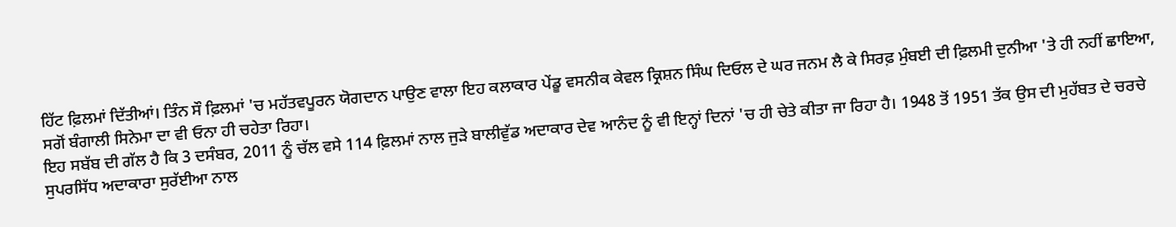ਹਿੱਟ ਫ਼ਿਲਮਾਂ ਦਿੱਤੀਆਂ। ਤਿੰਨ ਸੌ ਫ਼ਿਲਮਾਂ 'ਚ ਮਹੱਤਵਪੂਰਨ ਯੋਗਦਾਨ ਪਾਉਣ ਵਾਲਾ ਇਹ ਕਲਾਕਾਰ ਪੇਂਡੂ ਵਸਨੀਕ ਕੇਵਲ ਕ੍ਰਿਸ਼ਨ ਸਿੰਘ ਦਿਓਲ ਦੇ ਘਰ ਜਨਮ ਲੈ ਕੇ ਸਿਰਫ਼ ਮੁੰਬਈ ਦੀ ਫ਼ਿਲਮੀ ਦੁਨੀਆ 'ਤੇ ਹੀ ਨਹੀਂ ਛਾਇਆ, ਸਗੋਂ ਬੰਗਾਲੀ ਸਿਨੇਮਾ ਦਾ ਵੀ ਓਨਾ ਹੀ ਚਹੇਤਾ ਰਿਹਾ।
ਇਹ ਸਬੱਬ ਦੀ ਗੱਲ ਹੈ ਕਿ 3 ਦਸੰਬਰ, 2011 ਨੂੰ ਚੱਲ ਵਸੇ 114 ਫ਼ਿਲਮਾਂ ਨਾਲ ਜੁੜੇ ਬਾਲੀਵੁੱਡ ਅਦਾਕਾਰ ਦੇਵ ਆਨੰਦ ਨੂੰ ਵੀ ਇਨ੍ਹਾਂ ਦਿਨਾਂ 'ਚ ਹੀ ਚੇਤੇ ਕੀਤਾ ਜਾ ਰਿਹਾ ਹੈ। 1948 ਤੋਂ 1951 ਤੱਕ ਉਸ ਦੀ ਮੁਹੱਬਤ ਦੇ ਚਰਚੇ ਸੁਪਰਸਿੱਧ ਅਦਾਕਾਰਾ ਸੁਰੱਈਆ ਨਾਲ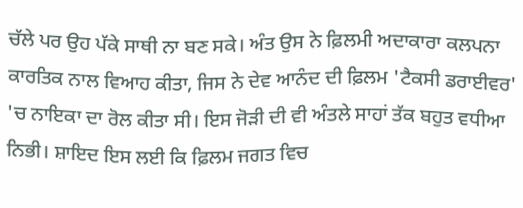ਚੱਲੇ ਪਰ ਉਹ ਪੱਕੇ ਸਾਥੀ ਨਾ ਬਣ ਸਕੇ। ਅੰਤ ਉਸ ਨੇ ਫ਼ਿਲਮੀ ਅਦਾਕਾਰਾ ਕਲਪਨਾ ਕਾਰਤਿਕ ਨਾਲ ਵਿਆਹ ਕੀਤਾ, ਜਿਸ ਨੇ ਦੇਵ ਆਨੰਦ ਦੀ ਫ਼ਿਲਮ 'ਟੈਕਸੀ ਡਰਾਈਵਰ' 'ਚ ਨਾਇਕਾ ਦਾ ਰੋਲ ਕੀਤਾ ਸੀ। ਇਸ ਜੋੜੀ ਦੀ ਵੀ ਅੰਤਲੇ ਸਾਹਾਂ ਤੱਕ ਬਹੁਤ ਵਧੀਆ ਨਿਭੀ। ਸ਼ਾਇਦ ਇਸ ਲਈ ਕਿ ਫ਼ਿਲਮ ਜਗਤ ਵਿਚ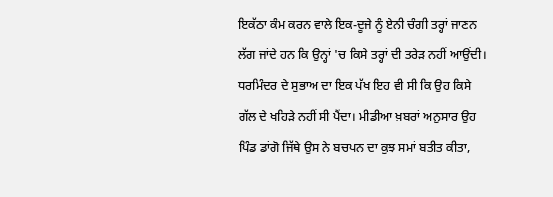ਇਕੱਠਾ ਕੰਮ ਕਰਨ ਵਾਲੇ ਇਕ-ਦੂਜੇ ਨੂੰ ਏਨੀ ਚੰਗੀ ਤਰ੍ਹਾਂ ਜਾਣਨ ਲੱਗ ਜਾਂਦੇ ਹਨ ਕਿ ਉਨ੍ਹਾਂ 'ਚ ਕਿਸੇ ਤਰ੍ਹਾਂ ਦੀ ਤਰੇੜ ਨਹੀਂ ਆਉਂਦੀ।
ਧਰਮਿੰਦਰ ਦੇ ਸੁਭਾਅ ਦਾ ਇਕ ਪੱਖ ਇਹ ਵੀ ਸੀ ਕਿ ਉਹ ਕਿਸੇ ਗੱਲ ਦੇ ਖਹਿੜੇ ਨਹੀਂ ਸੀ ਪੈਂਦਾ। ਮੀਡੀਆ ਖ਼ਬਰਾਂ ਅਨੁਸਾਰ ਉਹ ਪਿੰਡ ਡਾਂਗੋ ਜਿੱਥੇ ਉਸ ਨੇ ਬਚਪਨ ਦਾ ਕੁਝ ਸਮਾਂ ਬਤੀਤ ਕੀਤਾ,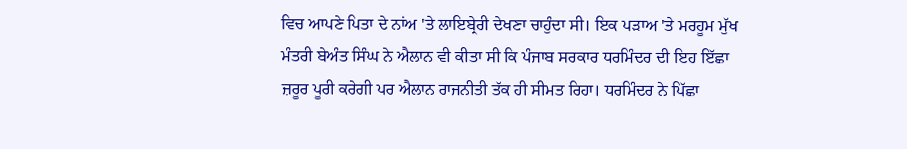ਵਿਚ ਆਪਣੇ ਪਿਤਾ ਦੇ ਨਾਂਅ 'ਤੇ ਲਾਇਬ੍ਰੇਰੀ ਦੇਖਣਾ ਚਾਹੁੰਦਾ ਸੀ। ਇਕ ਪੜਾਅ 'ਤੇ ਮਰਹੂਮ ਮੁੱਖ ਮੰਤਰੀ ਬੇਅੰਤ ਸਿੰਘ ਨੇ ਐਲਾਨ ਵੀ ਕੀਤਾ ਸੀ ਕਿ ਪੰਜਾਬ ਸਰਕਾਰ ਧਰਮਿੰਦਰ ਦੀ ਇਹ ਇੱਛਾ ਜ਼ਰੂਰ ਪੂਰੀ ਕਰੇਗੀ ਪਰ ਐਲਾਨ ਰਾਜਨੀਤੀ ਤੱਕ ਹੀ ਸੀਮਤ ਰਿਹਾ। ਧਰਮਿੰਦਰ ਨੇ ਪਿੱਛਾ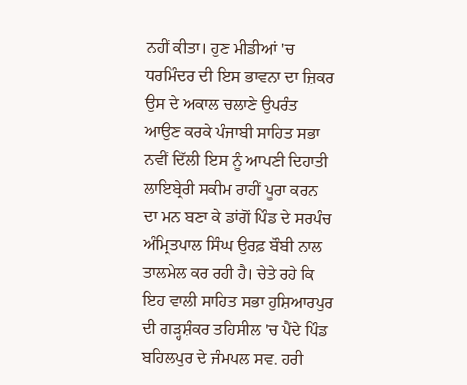ਨਹੀਂ ਕੀਤਾ। ਹੁਣ ਮੀਡੀਆਂ 'ਚ ਧਰਮਿੰਦਰ ਦੀ ਇਸ ਭਾਵਨਾ ਦਾ ਜ਼ਿਕਰ ਉਸ ਦੇ ਅਕਾਲ ਚਲਾਣੇ ਉਪਰੰਤ ਆਉਣ ਕਰਕੇ ਪੰਜਾਬੀ ਸਾਹਿਤ ਸਭਾ ਨਵੀਂ ਦਿੱਲੀ ਇਸ ਨੂੰ ਆਪਣੀ ਦਿਹਾਤੀ ਲਾਇਬ੍ਰੇਰੀ ਸਕੀਮ ਰਾਹੀਂ ਪੂਰਾ ਕਰਨ ਦਾ ਮਨ ਬਣਾ ਕੇ ਡਾਂਗੋਂ ਪਿੰਡ ਦੇ ਸਰਪੰਚ ਅੰਮ੍ਰਿਤਪਾਲ ਸਿੰਘ ਉਰਫ਼ ਬੌਬੀ ਨਾਲ ਤਾਲਮੇਲ ਕਰ ਰਹੀ ਹੈ। ਚੇਤੇ ਰਹੇ ਕਿ ਇਹ ਵਾਲੀ ਸਾਹਿਤ ਸਭਾ ਹੁਸ਼ਿਆਰਪੁਰ ਦੀ ਗੜ੍ਹਸ਼ੰਕਰ ਤਹਿਸੀਲ 'ਚ ਪੈਂਦੇ ਪਿੰਡ ਬਹਿਲਪੁਰ ਦੇ ਜੰਮਪਲ ਸਵ. ਹਰੀ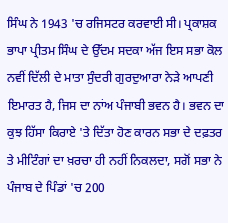ਸਿੰਘ ਨੇ 1943 'ਚ ਰਜਿਸਟਰ ਕਰਵਾਈ ਸੀ। ਪ੍ਰਕਾਸ਼ਕ ਭਾਪਾ ਪ੍ਰੀਤਮ ਸਿੰਘ ਦੇ ਉੱਦਮ ਸਦਕਾ ਅੱਜ ਇਸ ਸਭਾ ਕੋਲ ਨਵੀਂ ਦਿੱਲੀ ਦੇ ਮਾਤਾ ਸੁੰਦਰੀ ਗੁਰਦੁਆਰਾ ਨੇੜੇ ਆਪਣੀ ਇਮਾਰਤ ਹੈ, ਜਿਸ ਦਾ ਨਾਂਅ ਪੰਜਾਬੀ ਭਵਨ ਹੈ। ਭਵਨ ਦਾ ਕੁਝ ਹਿੱਸਾ ਕਿਰਾਏ 'ਤੇ ਦਿੱਤਾ ਹੋਣ ਕਾਰਨ ਸਭਾ ਦੇ ਦਫ਼ਤਰ ਤੇ ਮੀਟਿੰਗਾਂ ਦਾ ਖ਼ਰਚਾ ਹੀ ਨਹੀਂ ਨਿਕਲਦਾ, ਸਗੋਂ ਸਭਾ ਨੇ ਪੰਜਾਬ ਦੇ ਪਿੰਡਾਂ 'ਚ 200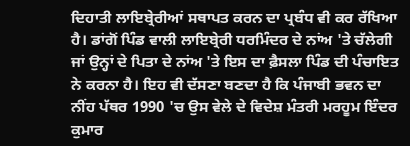ਦਿਹਾਤੀ ਲਾਇਬ੍ਰੇਰੀਆਂ ਸਥਾਪਤ ਕਰਨ ਦਾ ਪ੍ਰਬੰਧ ਵੀ ਕਰ ਰੱਖਿਆ ਹੈ। ਡਾਂਗੋਂ ਪਿੰਡ ਵਾਲੀ ਲਾਇਬ੍ਰੇਰੀ ਧਰਮਿੰਦਰ ਦੇ ਨਾਂਅ 'ਤੇ ਚੱਲੇਗੀ ਜਾਂ ਉਨ੍ਹਾਂ ਦੇ ਪਿਤਾ ਦੇ ਨਾਂਅ 'ਤੇ ਇਸ ਦਾ ਫ਼ੈਸਲਾ ਪਿੰਡ ਦੀ ਪੰਚਾਇਤ ਨੇ ਕਰਨਾ ਹੈ। ਇਹ ਵੀ ਦੱਸਣਾ ਬਣਦਾ ਹੈ ਕਿ ਪੰਜਾਬੀ ਭਵਨ ਦਾ ਨੀਂਹ ਪੱਥਰ 1990 'ਚ ਉਸ ਵੇਲੇ ਦੇ ਵਿਦੇਸ਼ ਮੰਤਰੀ ਮਰਹੂਮ ਇੰਦਰ ਕੁਮਾਰ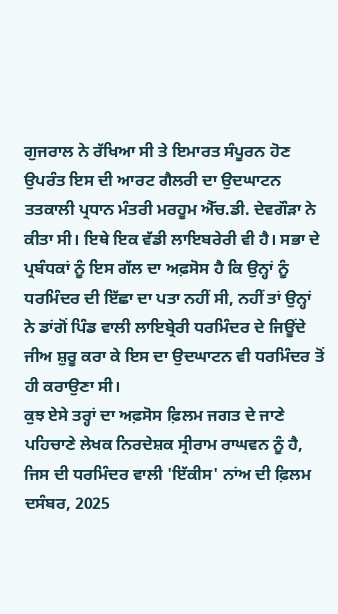ਗੁਜਰਾਲ ਨੇ ਰੱਖਿਆ ਸੀ ਤੇ ਇਮਾਰਤ ਸੰਪੂਰਨ ਹੋਣ ਉਪਰੰਤ ਇਸ ਦੀ ਆਰਟ ਗੈਲਰੀ ਦਾ ਉਦਘਾਟਨ ਤਤਕਾਲੀ ਪ੍ਰਧਾਨ ਮੰਤਰੀ ਮਰਹੂਮ ਐੱਚ.ਡੀ. ਦੇਵਗੌੜਾ ਨੇ ਕੀਤਾ ਸੀ। ਇਥੇ ਇਕ ਵੱਡੀ ਲਾਇਬਰੇਰੀ ਵੀ ਹੈ। ਸਭਾ ਦੇ ਪ੍ਰਬੰਧਕਾਂ ਨੂੰ ਇਸ ਗੱਲ ਦਾ ਅਫ਼ਸੋਸ ਹੈ ਕਿ ਉਨ੍ਹਾਂ ਨੂੰ ਧਰਮਿੰਦਰ ਦੀ ਇੱਛਾ ਦਾ ਪਤਾ ਨਹੀਂ ਸੀ, ਨਹੀਂ ਤਾਂ ਉਨ੍ਹਾਂ ਨੇ ਡਾਂਗੋਂ ਪਿੰਡ ਵਾਲੀ ਲਾਇਬ੍ਰੇਰੀ ਧਰਮਿੰਦਰ ਦੇ ਜਿਊਂਦੇ ਜੀਅ ਸ਼ੁਰੂ ਕਰਾ ਕੇ ਇਸ ਦਾ ਉਦਘਾਟਨ ਵੀ ਧਰਮਿੰਦਰ ਤੋਂ ਹੀ ਕਰਾਉਣਾ ਸੀ।
ਕੁਝ ਏਸੇ ਤਰ੍ਹਾਂ ਦਾ ਅਫ਼ਸੋਸ ਫ਼ਿਲਮ ਜਗਤ ਦੇ ਜਾਣੇ ਪਹਿਚਾਣੇ ਲੇਖਕ ਨਿਰਦੇਸ਼ਕ ਸ੍ਰੀਰਾਮ ਰਾਘਵਨ ਨੂੰ ਹੈ, ਜਿਸ ਦੀ ਧਰਮਿੰਦਰ ਵਾਲੀ 'ਇੱਕੀਸ' ਨਾਂਅ ਦੀ ਫ਼ਿਲਮ ਦਸੰਬਰ, 2025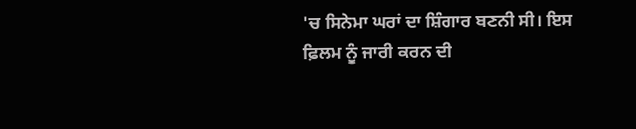'ਚ ਸਿਨੇਮਾ ਘਰਾਂ ਦਾ ਸ਼ਿੰਗਾਰ ਬਣਨੀ ਸੀ। ਇਸ ਫ਼ਿਲਮ ਨੂੰ ਜਾਰੀ ਕਰਨ ਦੀ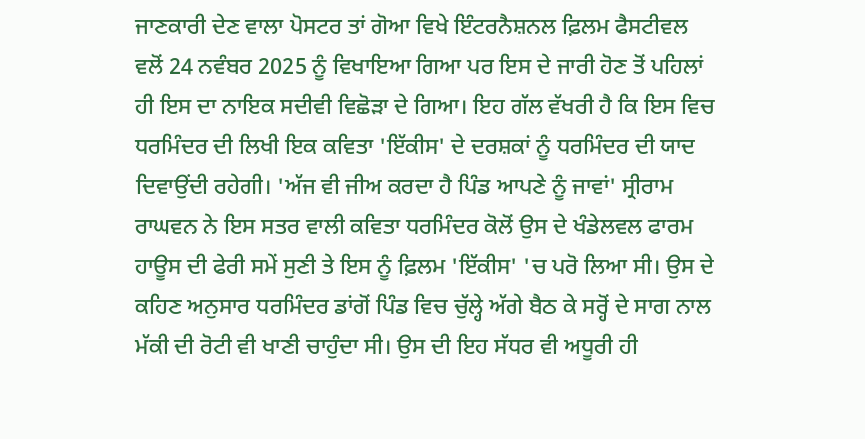ਜਾਣਕਾਰੀ ਦੇਣ ਵਾਲਾ ਪੋਸਟਰ ਤਾਂ ਗੋਆ ਵਿਖੇ ਇੰਟਰਨੈਸ਼ਨਲ ਫ਼ਿਲਮ ਫੈਸਟੀਵਲ ਵਲੋਂ 24 ਨਵੰਬਰ 2025 ਨੂੰ ਵਿਖਾਇਆ ਗਿਆ ਪਰ ਇਸ ਦੇ ਜਾਰੀ ਹੋਣ ਤੋਂ ਪਹਿਲਾਂ ਹੀ ਇਸ ਦਾ ਨਾਇਕ ਸਦੀਵੀ ਵਿਛੋੜਾ ਦੇ ਗਿਆ। ਇਹ ਗੱਲ ਵੱਖਰੀ ਹੈ ਕਿ ਇਸ ਵਿਚ ਧਰਮਿੰਦਰ ਦੀ ਲਿਖੀ ਇਕ ਕਵਿਤਾ 'ਇੱਕੀਸ' ਦੇ ਦਰਸ਼ਕਾਂ ਨੂੰ ਧਰਮਿੰਦਰ ਦੀ ਯਾਦ ਦਿਵਾਉਂਦੀ ਰਹੇਗੀ। 'ਅੱਜ ਵੀ ਜੀਅ ਕਰਦਾ ਹੈ ਪਿੰਡ ਆਪਣੇ ਨੂੰ ਜਾਵਾਂ' ਸ੍ਰੀਰਾਮ ਰਾਘਵਨ ਨੇ ਇਸ ਸਤਰ ਵਾਲੀ ਕਵਿਤਾ ਧਰਮਿੰਦਰ ਕੋਲੋਂ ਉਸ ਦੇ ਖੰਡੇਲਵਲ ਫਾਰਮ ਹਾਊਸ ਦੀ ਫੇਰੀ ਸਮੇਂ ਸੁਣੀ ਤੇ ਇਸ ਨੂੰ ਫ਼ਿਲਮ 'ਇੱਕੀਸ' 'ਚ ਪਰੋ ਲਿਆ ਸੀ। ਉਸ ਦੇ ਕਹਿਣ ਅਨੁਸਾਰ ਧਰਮਿੰਦਰ ਡਾਂਗੋਂ ਪਿੰਡ ਵਿਚ ਚੁੱਲ੍ਹੇ ਅੱਗੇ ਬੈਠ ਕੇ ਸਰ੍ਹੋਂ ਦੇ ਸਾਗ ਨਾਲ ਮੱਕੀ ਦੀ ਰੋਟੀ ਵੀ ਖਾਣੀ ਚਾਹੁੰਦਾ ਸੀ। ਉਸ ਦੀ ਇਹ ਸੱਧਰ ਵੀ ਅਧੂਰੀ ਹੀ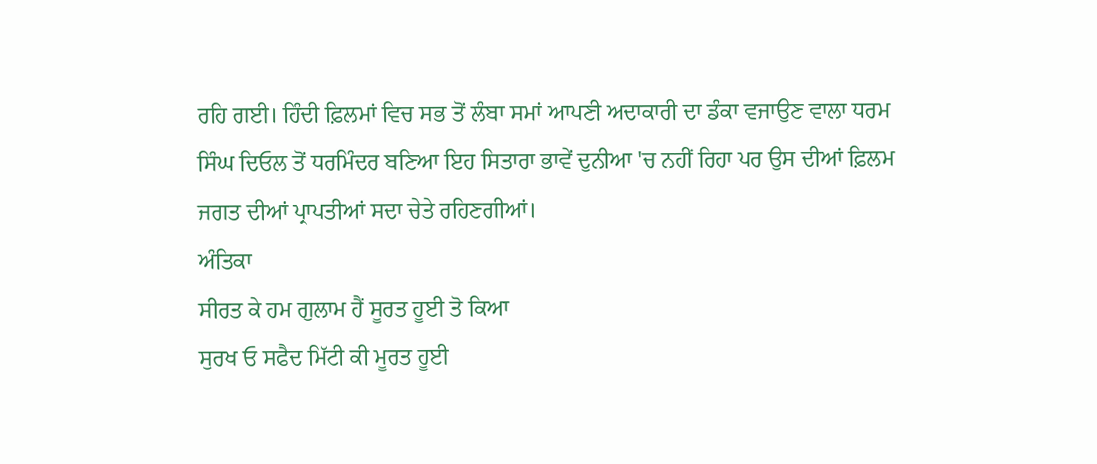ਰਹਿ ਗਈ। ਹਿੰਦੀ ਫ਼ਿਲਮਾਂ ਵਿਚ ਸਭ ਤੋਂ ਲੰਬਾ ਸਮਾਂ ਆਪਣੀ ਅਦਾਕਾਰੀ ਦਾ ਡੰਕਾ ਵਜਾਉਣ ਵਾਲਾ ਧਰਮ ਸਿੰਘ ਦਿਓਲ ਤੋਂ ਧਰਮਿੰਦਰ ਬਣਿਆ ਇਹ ਸਿਤਾਰਾ ਭਾਵੇਂ ਦੁਨੀਆ 'ਚ ਨਹੀਂ ਰਿਹਾ ਪਰ ਉਸ ਦੀਆਂ ਫ਼ਿਲਮ ਜਗਤ ਦੀਆਂ ਪ੍ਰਾਪਤੀਆਂ ਸਦਾ ਚੇਤੇ ਰਹਿਣਗੀਆਂ।
ਅੰਤਿਕਾ
ਸੀਰਤ ਕੇ ਹਮ ਗੁਲਾਮ ਹੈਂ ਸੂਰਤ ਹੂਈ ਤੋ ਕਿਆ
ਸੁਰਖ ਓ ਸਫੈਦ ਮਿੱਟੀ ਕੀ ਮੂਰਤ ਹੂਈ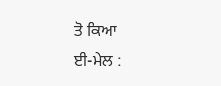ਤੋ ਕਿਆ
ਈ-ਮੇਲ :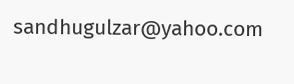sandhugulzar@yahoo.com